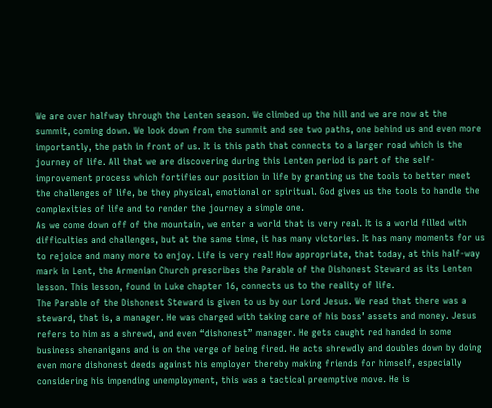We are over halfway through the Lenten season. We climbed up the hill and we are now at the summit, coming down. We look down from the summit and see two paths, one behind us and even more importantly, the path in front of us. It is this path that connects to a larger road which is the journey of life. All that we are discovering during this Lenten period is part of the self-improvement process which fortifies our position in life by granting us the tools to better meet the challenges of life, be they physical, emotional or spiritual. God gives us the tools to handle the complexities of life and to render the journey a simple one.
As we come down off of the mountain, we enter a world that is very real. It is a world filled with difficulties and challenges, but at the same time, it has many victories. It has many moments for us to rejoice and many more to enjoy. Life is very real! How appropriate, that today, at this half-way mark in Lent, the Armenian Church prescribes the Parable of the Dishonest Steward as its Lenten lesson. This lesson, found in Luke chapter 16, connects us to the reality of life.
The Parable of the Dishonest Steward is given to us by our Lord Jesus. We read that there was a steward, that is, a manager. He was charged with taking care of his boss’ assets and money. Jesus refers to him as a shrewd, and even “dishonest” manager. He gets caught red handed in some business shenanigans and is on the verge of being fired. He acts shrewdly and doubles down by doing even more dishonest deeds against his employer thereby making friends for himself, especially considering his impending unemployment, this was a tactical preemptive move. He is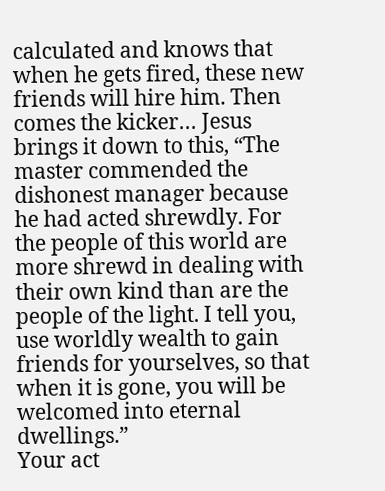calculated and knows that when he gets fired, these new friends will hire him. Then comes the kicker… Jesus brings it down to this, “The master commended the dishonest manager because he had acted shrewdly. For the people of this world are more shrewd in dealing with their own kind than are the people of the light. I tell you, use worldly wealth to gain friends for yourselves, so that when it is gone, you will be welcomed into eternal dwellings.”
Your act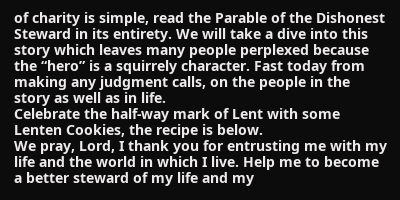of charity is simple, read the Parable of the Dishonest Steward in its entirety. We will take a dive into this story which leaves many people perplexed because the “hero” is a squirrely character. Fast today from making any judgment calls, on the people in the story as well as in life.
Celebrate the half-way mark of Lent with some Lenten Cookies, the recipe is below.
We pray, Lord, I thank you for entrusting me with my life and the world in which I live. Help me to become a better steward of my life and my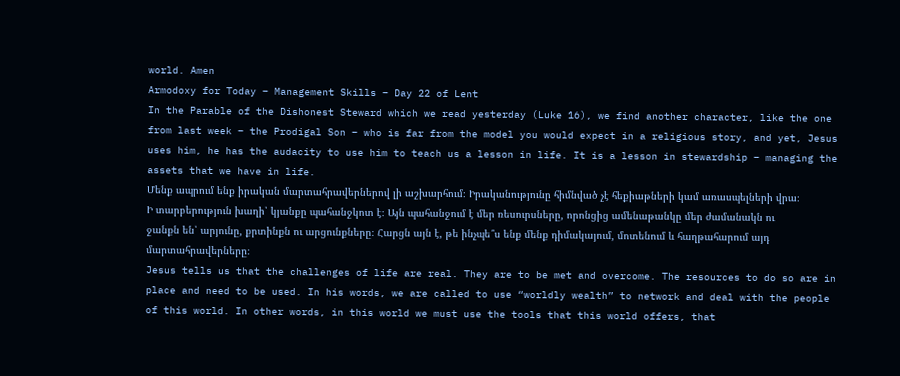world. Amen
Armodoxy for Today – Management Skills – Day 22 of Lent
In the Parable of the Dishonest Steward which we read yesterday (Luke 16), we find another character, like the one from last week – the Prodigal Son – who is far from the model you would expect in a religious story, and yet, Jesus uses him, he has the audacity to use him to teach us a lesson in life. It is a lesson in stewardship – managing the assets that we have in life.
Մենք ապրում ենք իրական մարտահրավերներով լի աշխարհում։ Իրականությունը հիմնված չէ հեքիաթների կամ առասպելների վրա։ Ի տարբերություն խաղի՝ կյանքը պահանջկոտ է։ Այն պահանջում է մեր ռեսուրսները, որոնցից ամենաթանկը մեր ժամանակն ու ջանքն են՝ արյունը, քրտինքն ու արցունքները։ Հարցն այն է, թե ինչպե՞ս ենք մենք դիմակայում, մոտենում և հաղթահարում այդ մարտահրավերները։
Jesus tells us that the challenges of life are real. They are to be met and overcome. The resources to do so are in place and need to be used. In his words, we are called to use “worldly wealth” to network and deal with the people of this world. In other words, in this world we must use the tools that this world offers, that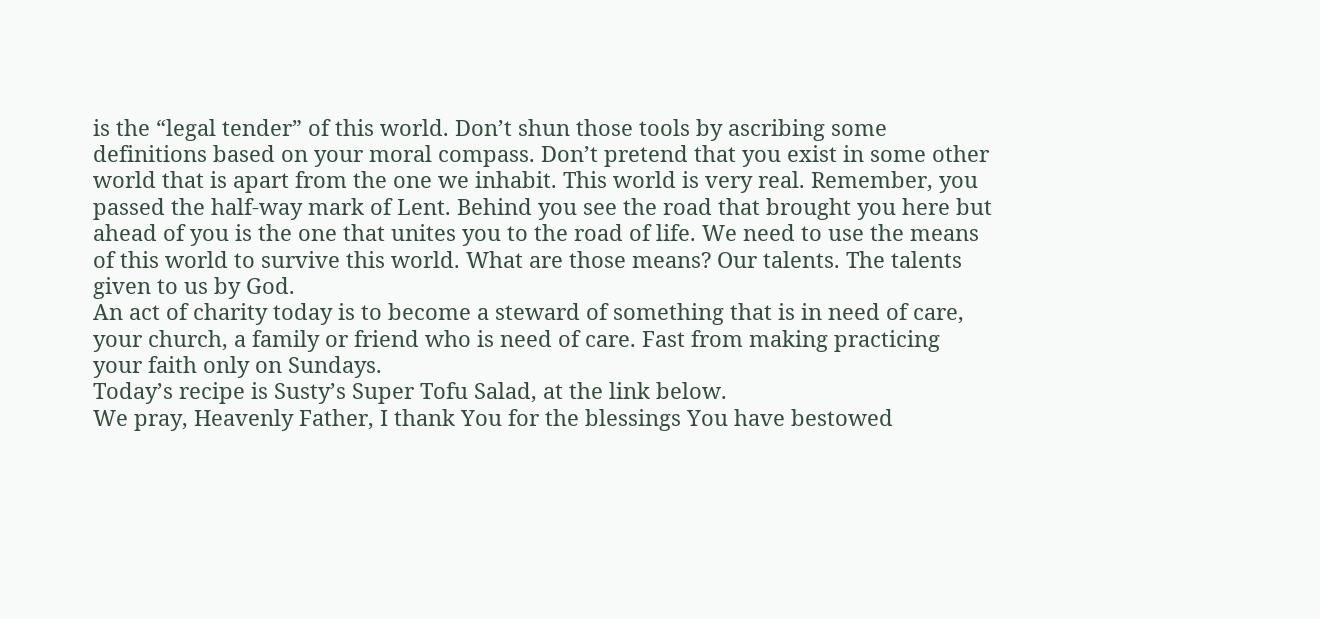is the “legal tender” of this world. Don’t shun those tools by ascribing some definitions based on your moral compass. Don’t pretend that you exist in some other world that is apart from the one we inhabit. This world is very real. Remember, you passed the half-way mark of Lent. Behind you see the road that brought you here but ahead of you is the one that unites you to the road of life. We need to use the means of this world to survive this world. What are those means? Our talents. The talents given to us by God.
An act of charity today is to become a steward of something that is in need of care, your church, a family or friend who is need of care. Fast from making practicing your faith only on Sundays.
Today’s recipe is Susty’s Super Tofu Salad, at the link below.
We pray, Heavenly Father, I thank You for the blessings You have bestowed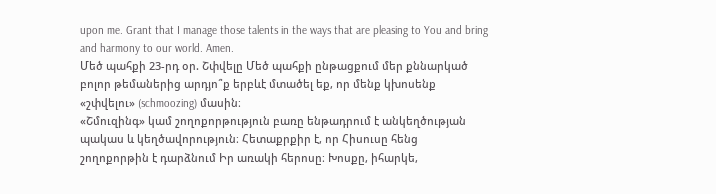upon me. Grant that I manage those talents in the ways that are pleasing to You and bring and harmony to our world. Amen.
Մեծ պահքի 23-րդ օր. Շփվելը Մեծ պահքի ընթացքում մեր քննարկած բոլոր թեմաներից արդյո՞ք երբևէ մտածել եք, որ մենք կխոսենք «շփվելու» (schmoozing) մասին։
«Շմուզինգ» կամ շողոքորթություն բառը ենթադրում է անկեղծության պակաս և կեղծավորություն։ Հետաքրքիր է, որ Հիսուսը հենց շողոքորթին է դարձնում Իր առակի հերոսը։ Խոսքը, իհարկե,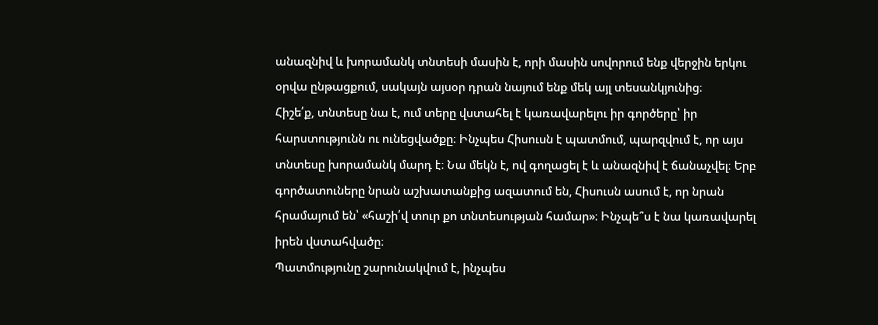անազնիվ և խորամանկ տնտեսի մասին է, որի մասին սովորում ենք վերջին երկու օրվա ընթացքում, սակայն այսօր դրան նայում ենք մեկ այլ տեսանկյունից։
Հիշե՛ք, տնտեսը նա է, ում տերը վստահել է կառավարելու իր գործերը՝ իր հարստությունն ու ունեցվածքը։ Ինչպես Հիսուսն է պատմում, պարզվում է, որ այս տնտեսը խորամանկ մարդ է։ Նա մեկն է, ով գողացել է և անազնիվ է ճանաչվել։ Երբ գործատուները նրան աշխատանքից ազատում են, Հիսուսն ասում է, որ նրան հրամայում են՝ «հաշի՛վ տուր քո տնտեսության համար»։ Ինչպե՞ս է նա կառավարել իրեն վստահվածը։
Պատմությունը շարունակվում է, ինչպես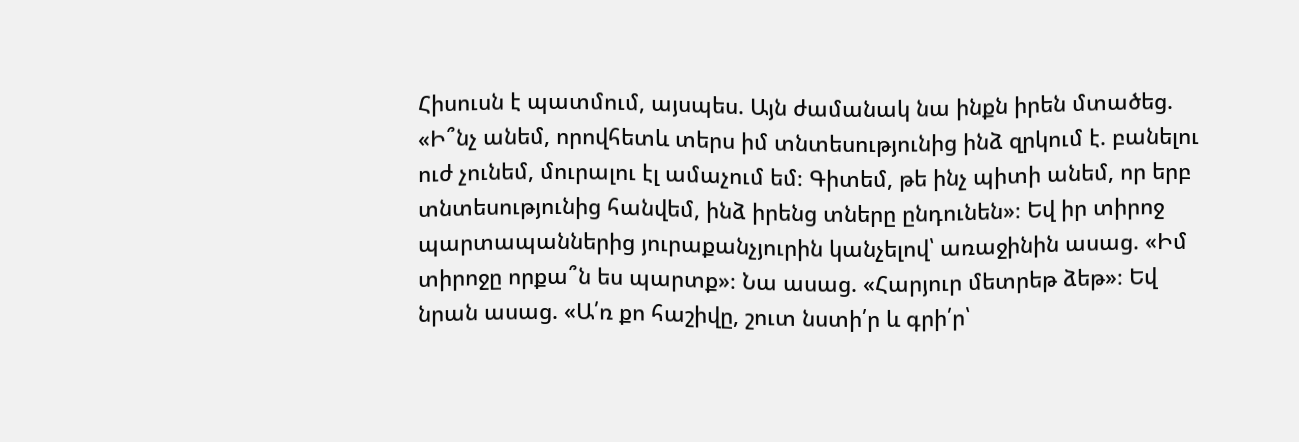Հիսուսն է պատմում, այսպես. Այն ժամանակ նա ինքն իրեն մտածեց. «Ի՞նչ անեմ, որովհետև տերս իմ տնտեսությունից ինձ զրկում է. բանելու ուժ չունեմ, մուրալու էլ ամաչում եմ։ Գիտեմ, թե ինչ պիտի անեմ, որ երբ տնտեսությունից հանվեմ, ինձ իրենց տները ընդունեն»։ Եվ իր տիրոջ պարտապաններից յուրաքանչյուրին կանչելով՝ առաջինին ասաց. «Իմ տիրոջը որքա՞ն ես պարտք»։ Նա ասաց. «Հարյուր մետրեթ ձեթ»։ Եվ նրան ասաց. «Ա՛ռ քո հաշիվը, շուտ նստի՛ր և գրի՛ր՝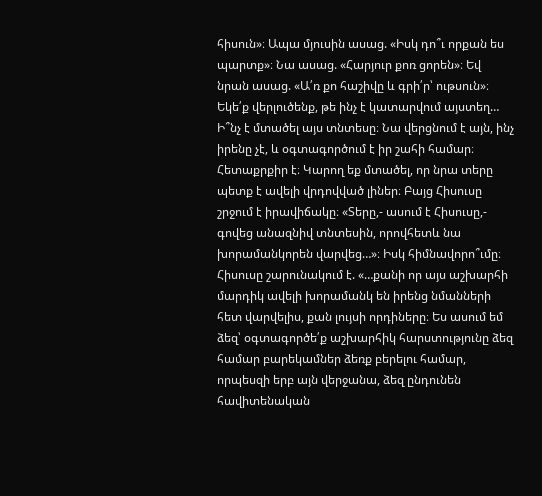հիսուն»։ Ապա մյուսին ասաց. «Իսկ դո՞ւ որքան ես պարտք»։ Նա ասաց. «Հարյուր քոռ ցորեն»։ Եվ նրան ասաց. «Ա՛ռ քո հաշիվը և գրի՛ր՝ ութսուն»։
Եկե՛ք վերլուծենք, թե ինչ է կատարվում այստեղ… Ի՞նչ է մտածել այս տնտեսը։ Նա վերցնում է այն, ինչ իրենը չէ, և օգտագործում է իր շահի համար։ Հետաքրքիր է։ Կարող եք մտածել, որ նրա տերը պետք է ավելի վրդովված լիներ։ Բայց Հիսուսը շրջում է իրավիճակը։ «Տերը,- ասում է Հիսուսը,- գովեց անազնիվ տնտեսին, որովհետև նա խորամանկորեն վարվեց…»։ Իսկ հիմնավորո՞ւմը։ Հիսուսը շարունակում է. «…քանի որ այս աշխարհի մարդիկ ավելի խորամանկ են իրենց նմանների հետ վարվելիս, քան լույսի որդիները։ Ես ասում եմ ձեզ՝ օգտագործե՛ք աշխարհիկ հարստությունը ձեզ համար բարեկամներ ձեռք բերելու համար, որպեսզի երբ այն վերջանա, ձեզ ընդունեն հավիտենական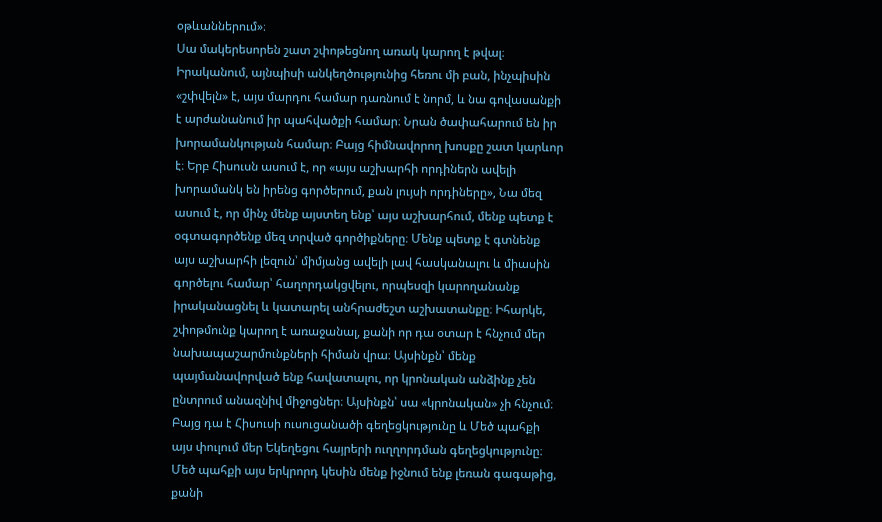օթևաններում»։
Սա մակերեսորեն շատ շփոթեցնող առակ կարող է թվալ։ Իրականում, այնպիսի անկեղծությունից հեռու մի բան, ինչպիսին «շփվելն» է, այս մարդու համար դառնում է նորմ, և նա գովասանքի է արժանանում իր պահվածքի համար։ Նրան ծափահարում են իր խորամանկության համար։ Բայց հիմնավորող խոսքը շատ կարևոր է։ Երբ Հիսուսն ասում է, որ «այս աշխարհի որդիներն ավելի խորամանկ են իրենց գործերում, քան լույսի որդիները», Նա մեզ ասում է, որ մինչ մենք այստեղ ենք՝ այս աշխարհում, մենք պետք է օգտագործենք մեզ տրված գործիքները։ Մենք պետք է գտնենք այս աշխարհի լեզուն՝ միմյանց ավելի լավ հասկանալու և միասին գործելու համար՝ հաղորդակցվելու, որպեսզի կարողանանք իրականացնել և կատարել անհրաժեշտ աշխատանքը։ Իհարկե, շփոթմունք կարող է առաջանալ, քանի որ դա օտար է հնչում մեր նախապաշարմունքների հիման վրա։ Այսինքն՝ մենք պայմանավորված ենք հավատալու, որ կրոնական անձինք չեն ընտրում անազնիվ միջոցներ։ Այսինքն՝ սա «կրոնական» չի հնչում։ Բայց դա է Հիսուսի ուսուցանածի գեղեցկությունը և Մեծ պահքի այս փուլում մեր Եկեղեցու հայրերի ուղղորդման գեղեցկությունը։
Մեծ պահքի այս երկրորդ կեսին մենք իջնում ենք լեռան գագաթից, քանի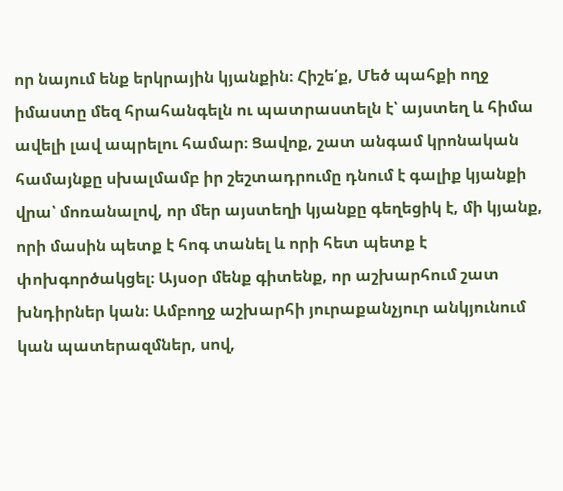որ նայում ենք երկրային կյանքին։ Հիշե՛ք, Մեծ պահքի ողջ իմաստը մեզ հրահանգելն ու պատրաստելն է՝ այստեղ և հիմա ավելի լավ ապրելու համար։ Ցավոք, շատ անգամ կրոնական համայնքը սխալմամբ իր շեշտադրումը դնում է գալիք կյանքի վրա՝ մոռանալով, որ մեր այստեղի կյանքը գեղեցիկ է, մի կյանք, որի մասին պետք է հոգ տանել և որի հետ պետք է փոխգործակցել։ Այսօր մենք գիտենք, որ աշխարհում շատ խնդիրներ կան։ Ամբողջ աշխարհի յուրաքանչյուր անկյունում կան պատերազմներ, սով,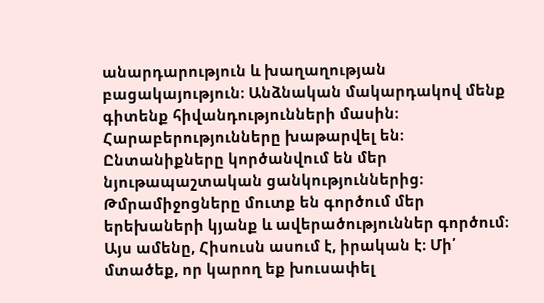անարդարություն և խաղաղության բացակայություն։ Անձնական մակարդակով մենք գիտենք հիվանդությունների մասին։ Հարաբերությունները խաթարվել են։ Ընտանիքները կործանվում են մեր նյութապաշտական ցանկություններից։ Թմրամիջոցները մուտք են գործում մեր երեխաների կյանք և ավերածություններ գործում։ Այս ամենը, Հիսուսն ասում է, իրական է։ Մի՛ մտածեք, որ կարող եք խուսափել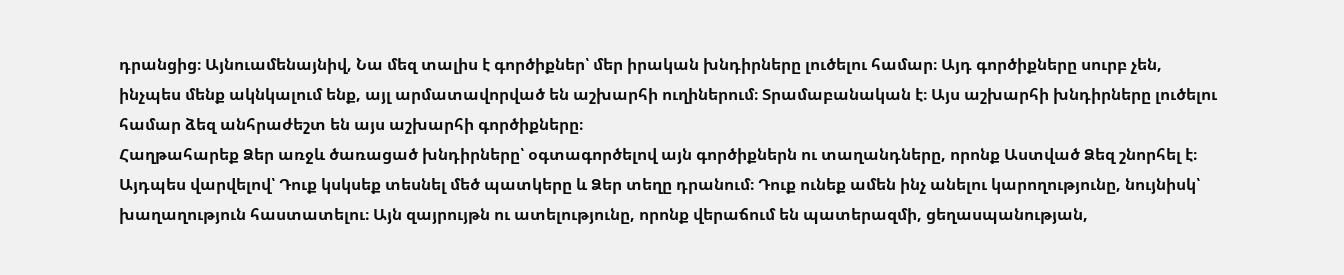դրանցից։ Այնուամենայնիվ, Նա մեզ տալիս է գործիքներ՝ մեր իրական խնդիրները լուծելու համար։ Այդ գործիքները սուրբ չեն, ինչպես մենք ակնկալում ենք, այլ արմատավորված են աշխարհի ուղիներում։ Տրամաբանական է։ Այս աշխարհի խնդիրները լուծելու համար ձեզ անհրաժեշտ են այս աշխարհի գործիքները։
Հաղթահարեք Ձեր առջև ծառացած խնդիրները՝ օգտագործելով այն գործիքներն ու տաղանդները, որոնք Աստված Ձեզ շնորհել է։ Այդպես վարվելով՝ Դուք կսկսեք տեսնել մեծ պատկերը և Ձեր տեղը դրանում։ Դուք ունեք ամեն ինչ անելու կարողությունը, նույնիսկ՝ խաղաղություն հաստատելու։ Այն զայրույթն ու ատելությունը, որոնք վերաճում են պատերազմի, ցեղասպանության,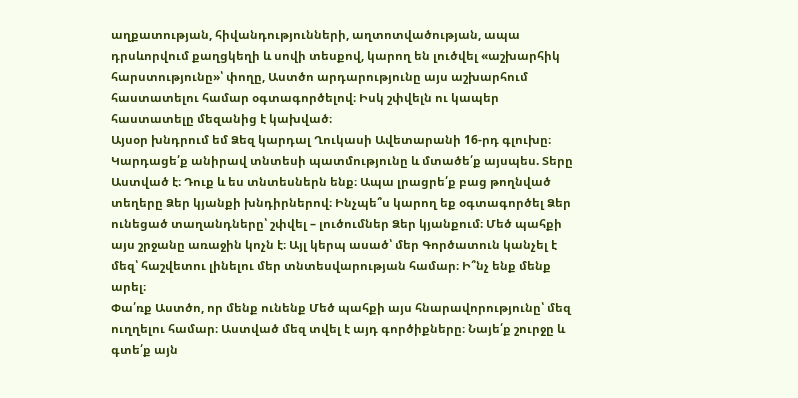աղքատության, հիվանդությունների, աղտոտվածության, ապա դրսևորվում քաղցկեղի և սովի տեսքով, կարող են լուծվել «աշխարհիկ հարստությունը»՝ փողը, Աստծո արդարությունը այս աշխարհում հաստատելու համար օգտագործելով։ Իսկ շփվելն ու կապեր հաստատելը մեզանից է կախված։
Այսօր խնդրում եմ Ձեզ կարդալ Ղուկասի Ավետարանի 16-րդ գլուխը։ Կարդացե՛ք անիրավ տնտեսի պատմությունը և մտածե՛ք այսպես. Տերը Աստված է։ Դուք և ես տնտեսներն ենք։ Ապա լրացրե՛ք բաց թողնված տեղերը Ձեր կյանքի խնդիրներով։ Ինչպե՞ս կարող եք օգտագործել Ձեր ունեցած տաղանդները՝ շփվել – լուծումներ Ձեր կյանքում։ Մեծ պահքի այս շրջանը առաջին կոչն է։ Այլ կերպ ասած՝ մեր Գործատուն կանչել է մեզ՝ հաշվետու լինելու մեր տնտեսվարության համար։ Ի՞նչ ենք մենք արել։
Փա՛ռք Աստծո, որ մենք ունենք Մեծ պահքի այս հնարավորությունը՝ մեզ ուղղելու համար։ Աստված մեզ տվել է այդ գործիքները։ Նայե՛ք շուրջը և գտե՛ք այն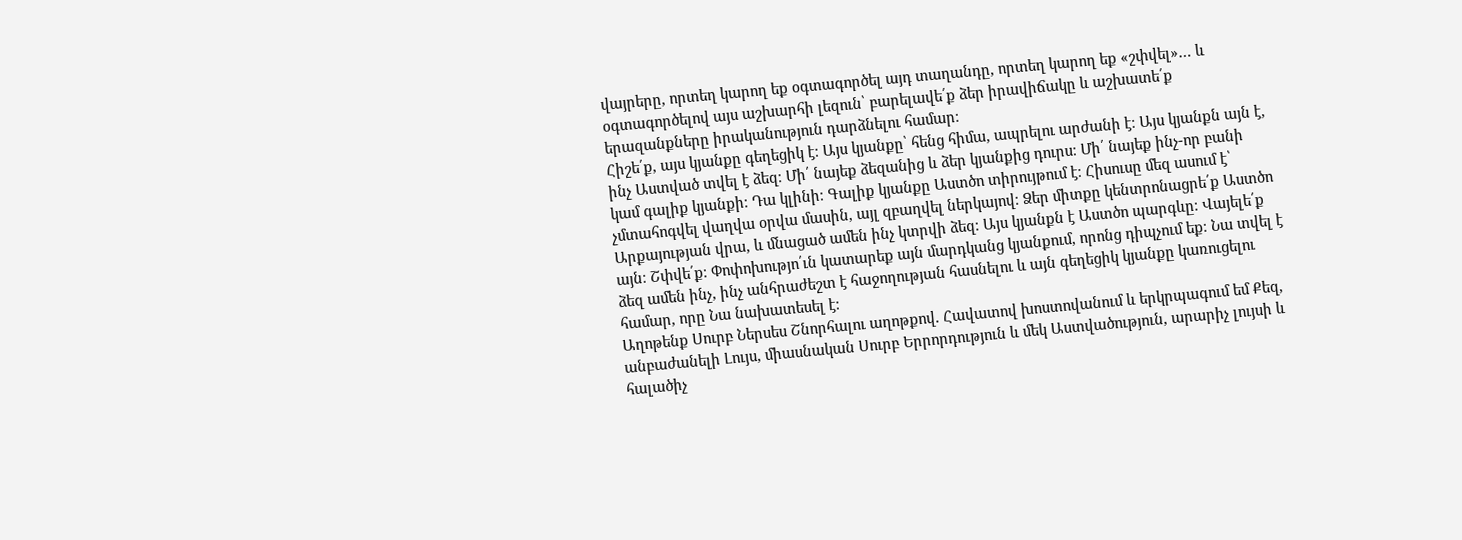վայրերը, որտեղ կարող եք օգտագործել այդ տաղանդը, որտեղ կարող եք «շփվել»… և օգտագործելով այս աշխարհի լեզուն՝ բարելավե՛ք ձեր իրավիճակը և աշխատե՛ք երազանքները իրականություն դարձնելու համար։
Հիշե՛ք, այս կյանքը գեղեցիկ է։ Այս կյանքը՝ հենց հիմա, ապրելու արժանի է։ Այս կյանքն այն է, ինչ Աստված տվել է ձեզ։ Մի՛ նայեք ձեզանից և ձեր կյանքից դուրս։ Մի՛ նայեք ինչ-որ բանի կամ գալիք կյանքի։ Դա կլինի։ Գալիք կյանքը Աստծո տիրույթում է։ Հիսուսը մեզ ասում է՝ չմտահոգվել վաղվա օրվա մասին, այլ զբաղվել ներկայով։ Ձեր միտքը կենտրոնացրե՛ք Աստծո Արքայության վրա, և մնացած ամեն ինչ կտրվի ձեզ։ Այս կյանքն է Աստծո պարգևը։ Վայելե՛ք այն։ Շփվե՛ք։ Փոփոխությո՛ւն կատարեք այն մարդկանց կյանքում, որոնց դիպչում եք։ Նա տվել է ձեզ ամեն ինչ, ինչ անհրաժեշտ է հաջողության հասնելու և այն գեղեցիկ կյանքը կառուցելու համար, որը Նա նախատեսել է։
Աղոթենք Սուրբ Ներսես Շնորհալու աղոթքով. Հավատով խոստովանում և երկրպագում եմ Քեզ, անբաժանելի Լույս, միասնական Սուրբ Երրորդություն և մեկ Աստվածություն, արարիչ լույսի և հալածիչ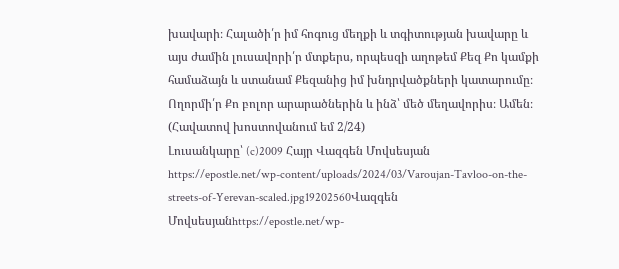խավարի։ Հալածի՛ր իմ հոգուց մեղքի և տգիտության խավարը և այս ժամին լուսավորի՛ր մտքերս, որպեսզի աղոթեմ Քեզ Քո կամքի համաձայն և ստանամ Քեզանից իմ խնդրվածքների կատարումը։ Ողորմի՛ր Քո բոլոր արարածներին և ինձ՝ մեծ մեղավորիս։ Ամեն։ (Հավատով խոստովանում եմ 2/24)
Լուսանկարը՝ (c)2009 Հայր Վազգեն Մովսեսյան
https://epostle.net/wp-content/uploads/2024/03/Varoujan-Tavloo-on-the-streets-of-Yerevan-scaled.jpg19202560Վազգեն Մովսեսյանhttps://epostle.net/wp-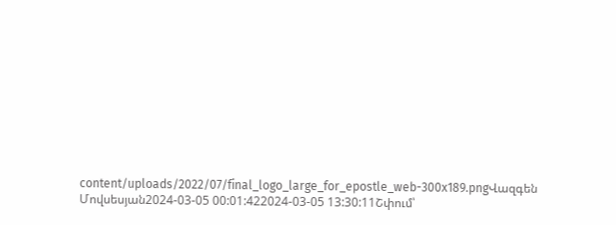content/uploads/2022/07/final_logo_large_for_epostle_web-300x189.pngՎազգեն Մովսեսյան2024-03-05 00:01:422024-03-05 13:30:11Շփում՝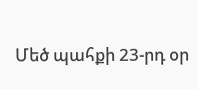Մեծ պահքի 23-րդ օր